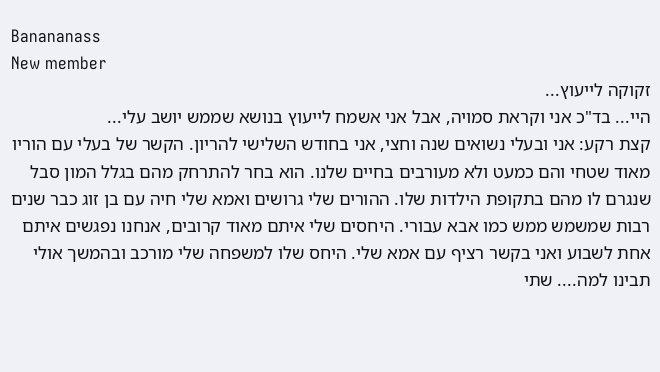Banananass
New member
זקוקה לייעוץ...
היי... בד"כ אני וקראת סמויה, אבל אני אשמח לייעוץ בנושא שממש יושב עלי...
קצת רקע: אני ובעלי נשואים שנה וחצי, אני בחודש השלישי להריון. הקשר של בעלי עם הוריו מאוד שטחי והם כמעט ולא מעורבים בחיים שלנו. הוא בחר להתרחק מהם בגלל המון סבל שנגרם לו מהם בתקופת הילדות שלו. ההורים שלי גרושים ואמא שלי חיה עם בן זוג כבר שנים רבות שמשמש ממש כמו אבא עבורי. היחסים שלי איתם מאוד קרובים, אנחנו נפגשים איתם אחת לשבוע ואני בקשר רציף עם אמא שלי. היחס שלו למשפחה שלי מורכב ובהמשך אולי תבינו למה.... שתי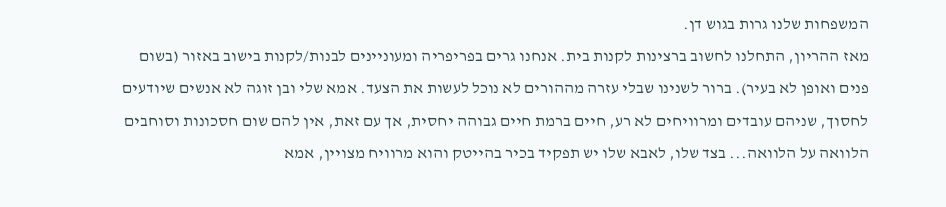המשפחות שלנו גרות בגוש דן.
מאז ההריון, התחלנו לחשוב ברצינות לקנות בית. אנחנו גרים בפריפריה ומעוניינים לבנות/לקנות בישוב באזור (בשום פנים ואופן לא בעיר). ברור לשנינו שבלי עזרה מההורים לא נוכל לעשות את הצעד. אמא שלי ובן זוגה לא אנשים שיודעים לחסוך, שניהם עובדים ומרוויחים לא רע, חיים ברמת חיים גבוהה יחסית, אך עם זאת, אין להם שום חסכונות וסוחבים הלוואה על הלוואה... בצד שלו, לאבא שלו יש תפקיד בכיר בהייטק והוא מרוויח מצויין, אמא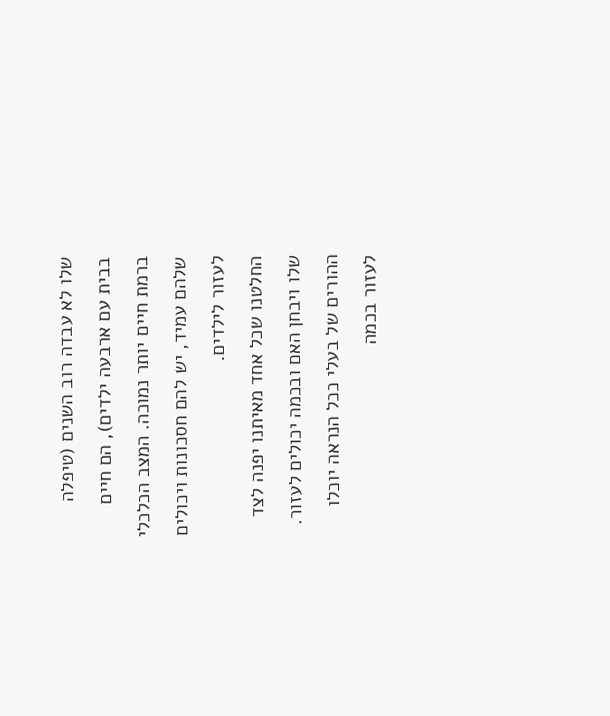שלו לא עבדה רוב השנים (טיפלה בבית עם ארבעה ילדים), הם חיים ברמת חיים יותר נמוכה. המצב הכלכלי שלהם עמיד, יש להם חסכונות ויכולים לעזור לילדים.
החלטנו שכל אחד מאיתנו יפנה לצד שלו ויבחן האם ובכמה יכולים לעזור. ההורים של בעלי ככל הנראה יוכלו לעזור בכמה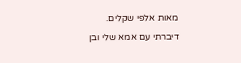מאות אלפי שקלים.
דיברתי עם אמא שלי ובן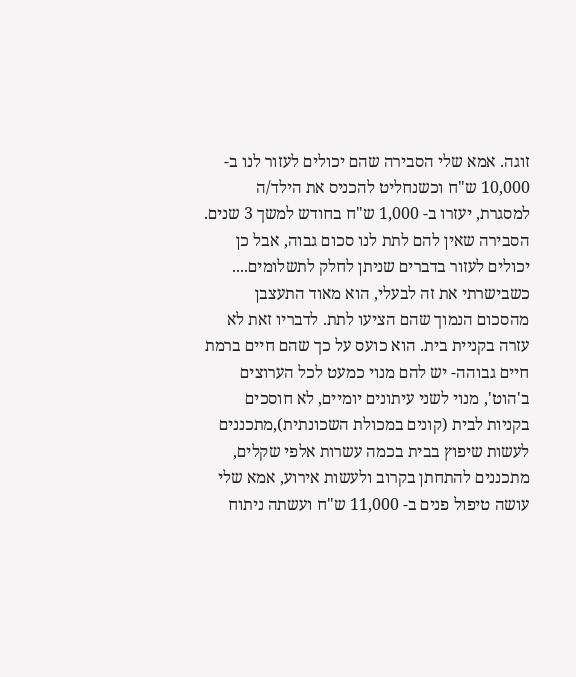זוגה. אמא שלי הסבירה שהם יכולים לעזור לנו ב- 10,000 ש"ח וכשנחליט להכניס את הילד/ה למסגרת, יעזרו ב- 1,000 ש"ח בחודש למשך 3 שנים. הסבירה שאין להם לתת לנו סכום גבוה, אבל כן יכולים לעזור בדברים שניתן לחלק לתשלומים.... כשבישרתי את זה לבעלי, הוא מאוד התעצבן מהסכום הנמוך שהם הציעו לתת. לדבריו זאת לא עזרה בקניית בית. הוא כועס על כך שהם חיים ברמת חיים גבוהה- יש להם מנוי כמעט לכל הערוצים ב'הוט', מנוי לשני עיתונים יומיים, לא חוסכים בקניות לבית (קונים במכולת השכונתית),מתכננים לעשות שיפוץ בבית בכמה עשרות אלפי שקלים, מתכננים להתחתן בקרוב ולעשות אירוע, אמא שלי עושה טיפול פנים ב- 11,000 ש"ח ועשתה ניתוח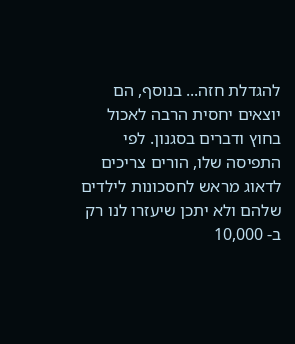להגדלת חזה... בנוסף, הם יוצאים יחסית הרבה לאכול בחוץ ודברים בסגנון. לפי התפיסה שלו, הורים צריכים לדאוג מראש לחסכונות לילדים שלהם ולא יתכן שיעזרו לנו רק ב- 10,000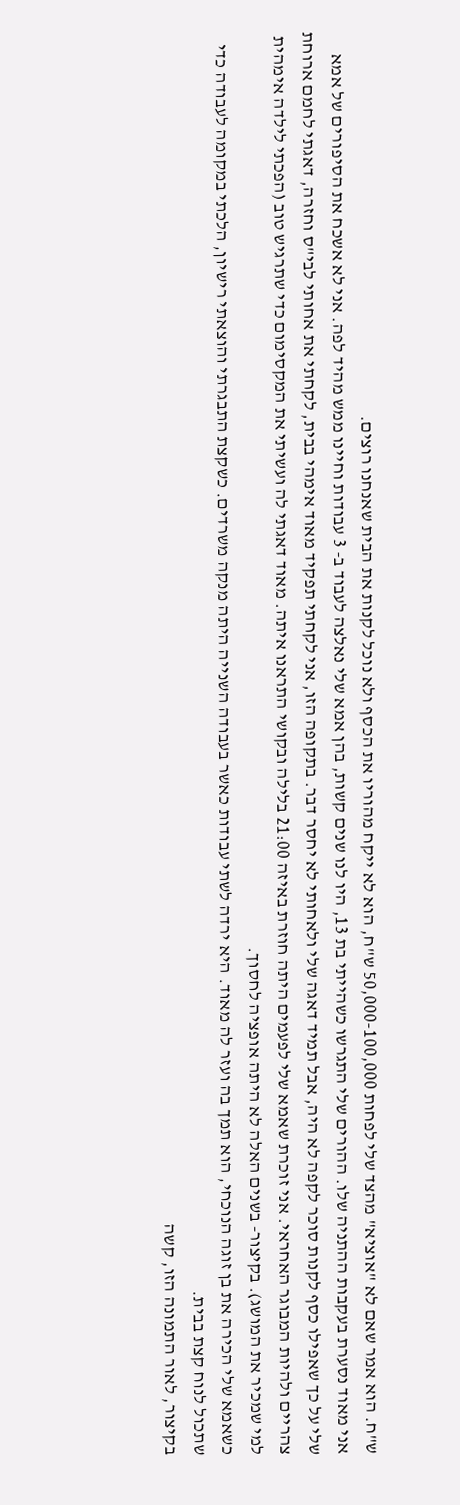ש"ח. הוא אמר שאם לא "אוציא" מהצד שלי לפחות 50,000-100,000 ש"ח, הוא לא ייקח מהוריו את הכסף ולא נוכל לקנות את הבית שאנחנו רוצים.
אני מאוד נסערת בעקבות ההתניה שלו. ההורים שלי התגרשו כשהייתי בת 13, היו לנו שנים קשות, בהן אמא שלי נאלצה לעבוד ב- 3 עבודות וחיינו ממש מהיד לפה. אני לא אשכח את הסיפורים של אמא שלי על כך שאפילו כסף לקנות סוכר לקפה לא היה, אבל תמיד דאגה שלי ולאחותי לא יחסר דבר. בתקופה הזו, אני לקחתי תפקיד מאוד אימהי בבית, לקחתי את אחותי לבי"ס וחזרה, דאגתי לחמם ארוחת צהריים ולהיות המבוגר האחראי. אני זוכרת שאמא שלי לפעמים היתה חוזרת באיזה 21:00 בלילה ובקושי התראנו איתה. מאוד דאגתי לה ועשיתי את המקסימום כדי שתרגיש טוב (הפכתי לילדה אימהית למי שמכיר את המושג). בקיצור- בשנים האלה לא היתה אופציה לחסוך.
כשאמא שלי הכירה את בן זוגה הנוכחי, הוא תמך בה ועזר לה מאוד. היא ירדה לשתי עבודות כאשר בעבודה השנייה היתה מנקה משרדים. כשקצת התבגרתי והוצאתי רישיון, הלכתי במקומה לעבודה כדי שתכול לנוח קצת בבית.
בקיצור, לאור התמונה הזו, קשה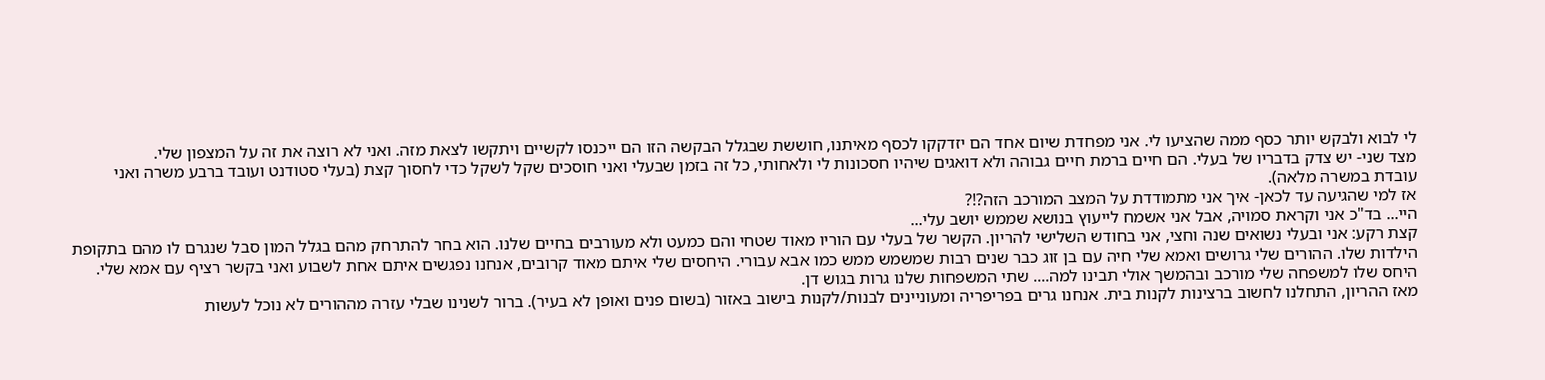לי לבוא ולבקש יותר כסף ממה שהציעו לי. אני מפחדת שיום אחד הם יזדקקו לכסף מאיתנו, חוששת שבגלל הבקשה הזו הם ייכנסו לקשיים ויתקשו לצאת מזה. ואני לא רוצה את זה על המצפון שלי.
מצד שני- יש צדק בדבריו של בעלי. הם חיים ברמת חיים גבוהה ולא דואגים שיהיו חסכונות לי ולאחותי, כל זה בזמן שבעלי ואני חוסכים שקל לשקל כדי לחסוך קצת (בעלי סטודנט ועובד ברבע משרה ואני עובדת במשרה מלאה).
אז למי שהגיעה עד לכאן- איך אני מתמודדת על המצב המורכב הזה?!?
היי... בד"כ אני וקראת סמויה, אבל אני אשמח לייעוץ בנושא שממש יושב עלי...
קצת רקע: אני ובעלי נשואים שנה וחצי, אני בחודש השלישי להריון. הקשר של בעלי עם הוריו מאוד שטחי והם כמעט ולא מעורבים בחיים שלנו. הוא בחר להתרחק מהם בגלל המון סבל שנגרם לו מהם בתקופת הילדות שלו. ההורים שלי גרושים ואמא שלי חיה עם בן זוג כבר שנים רבות שמשמש ממש כמו אבא עבורי. היחסים שלי איתם מאוד קרובים, אנחנו נפגשים איתם אחת לשבוע ואני בקשר רציף עם אמא שלי. היחס שלו למשפחה שלי מורכב ובהמשך אולי תבינו למה.... שתי המשפחות שלנו גרות בגוש דן.
מאז ההריון, התחלנו לחשוב ברצינות לקנות בית. אנחנו גרים בפריפריה ומעוניינים לבנות/לקנות בישוב באזור (בשום פנים ואופן לא בעיר). ברור לשנינו שבלי עזרה מההורים לא נוכל לעשות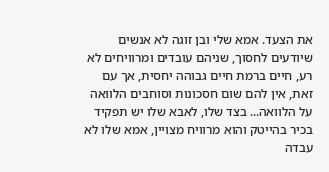את הצעד. אמא שלי ובן זוגה לא אנשים שיודעים לחסוך, שניהם עובדים ומרוויחים לא רע, חיים ברמת חיים גבוהה יחסית, אך עם זאת, אין להם שום חסכונות וסוחבים הלוואה על הלוואה... בצד שלו, לאבא שלו יש תפקיד בכיר בהייטק והוא מרוויח מצויין, אמא שלו לא עבדה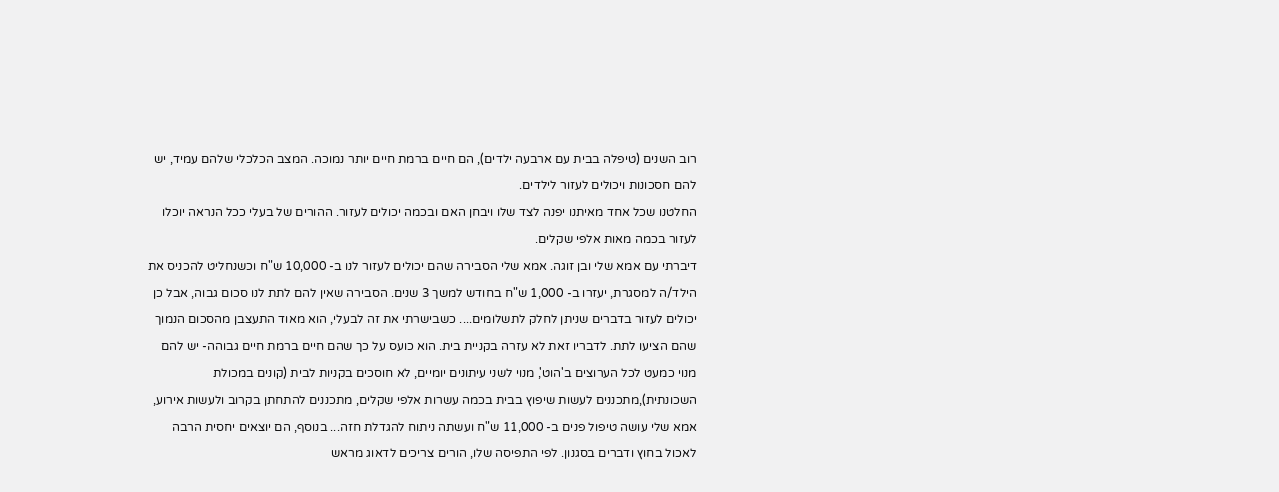רוב השנים (טיפלה בבית עם ארבעה ילדים), הם חיים ברמת חיים יותר נמוכה. המצב הכלכלי שלהם עמיד, יש להם חסכונות ויכולים לעזור לילדים.
החלטנו שכל אחד מאיתנו יפנה לצד שלו ויבחן האם ובכמה יכולים לעזור. ההורים של בעלי ככל הנראה יוכלו לעזור בכמה מאות אלפי שקלים.
דיברתי עם אמא שלי ובן זוגה. אמא שלי הסבירה שהם יכולים לעזור לנו ב- 10,000 ש"ח וכשנחליט להכניס את הילד/ה למסגרת, יעזרו ב- 1,000 ש"ח בחודש למשך 3 שנים. הסבירה שאין להם לתת לנו סכום גבוה, אבל כן יכולים לעזור בדברים שניתן לחלק לתשלומים.... כשבישרתי את זה לבעלי, הוא מאוד התעצבן מהסכום הנמוך שהם הציעו לתת. לדבריו זאת לא עזרה בקניית בית. הוא כועס על כך שהם חיים ברמת חיים גבוהה- יש להם מנוי כמעט לכל הערוצים ב'הוט', מנוי לשני עיתונים יומיים, לא חוסכים בקניות לבית (קונים במכולת השכונתית),מתכננים לעשות שיפוץ בבית בכמה עשרות אלפי שקלים, מתכננים להתחתן בקרוב ולעשות אירוע, אמא שלי עושה טיפול פנים ב- 11,000 ש"ח ועשתה ניתוח להגדלת חזה... בנוסף, הם יוצאים יחסית הרבה לאכול בחוץ ודברים בסגנון. לפי התפיסה שלו, הורים צריכים לדאוג מראש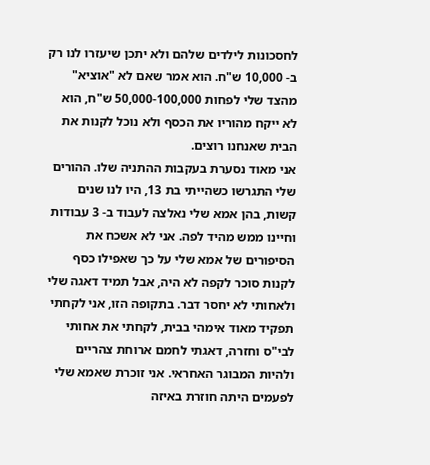לחסכונות לילדים שלהם ולא יתכן שיעזרו לנו רק ב- 10,000 ש"ח. הוא אמר שאם לא "אוציא" מהצד שלי לפחות 50,000-100,000 ש"ח, הוא לא ייקח מהוריו את הכסף ולא נוכל לקנות את הבית שאנחנו רוצים.
אני מאוד נסערת בעקבות ההתניה שלו. ההורים שלי התגרשו כשהייתי בת 13, היו לנו שנים קשות, בהן אמא שלי נאלצה לעבוד ב- 3 עבודות וחיינו ממש מהיד לפה. אני לא אשכח את הסיפורים של אמא שלי על כך שאפילו כסף לקנות סוכר לקפה לא היה, אבל תמיד דאגה שלי ולאחותי לא יחסר דבר. בתקופה הזו, אני לקחתי תפקיד מאוד אימהי בבית, לקחתי את אחותי לבי"ס וחזרה, דאגתי לחמם ארוחת צהריים ולהיות המבוגר האחראי. אני זוכרת שאמא שלי לפעמים היתה חוזרת באיזה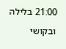21:00 בלילה ובקושי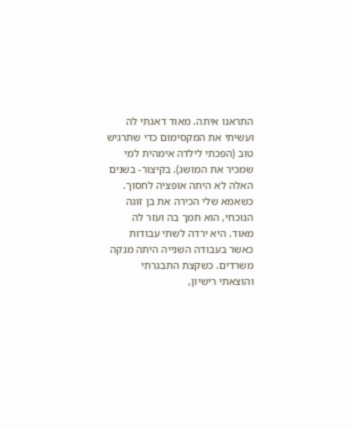התראנו איתה. מאוד דאגתי לה ועשיתי את המקסימום כדי שתרגיש טוב (הפכתי לילדה אימהית למי שמכיר את המושג). בקיצור- בשנים האלה לא היתה אופציה לחסוך.
כשאמא שלי הכירה את בן זוגה הנוכחי, הוא תמך בה ועזר לה מאוד. היא ירדה לשתי עבודות כאשר בעבודה השנייה היתה מנקה משרדים. כשקצת התבגרתי והוצאתי רישיון,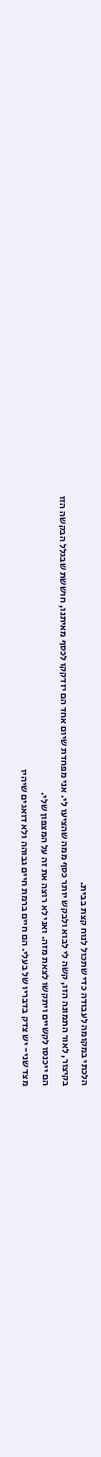הלכתי במקומה לעבודה כדי שתכול לנוח קצת בבית.
בקיצור, לאור התמונה הזו, קשה לי לבוא ולבקש יותר כסף ממה שהציעו לי. אני מפחדת שיום אחד הם יזדקקו לכסף מאיתנו, חוששת שבגלל הבקשה הזו הם ייכנסו לקשיים ויתקשו לצאת מזה. ואני לא רוצה את זה על המצפון שלי.
מצד שני- יש צדק בדבריו של בעלי. הם חיים ברמת חיים גבוהה ולא דואגים שיהיו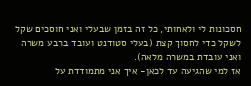חסכונות לי ולאחותי, כל זה בזמן שבעלי ואני חוסכים שקל לשקל כדי לחסוך קצת (בעלי סטודנט ועובד ברבע משרה ואני עובדת במשרה מלאה).
אז למי שהגיעה עד לכאן- איך אני מתמודדת על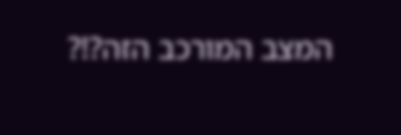המצב המורכב הזה?!?